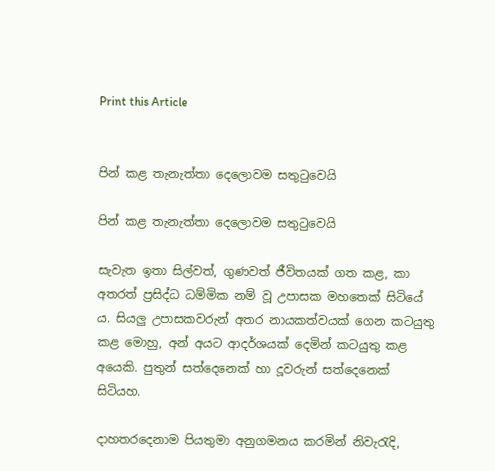Print this Article


පින් කළ තැනැත්තා දෙලොවම සතුටුවෙයි

පින් කළ තැනැත්තා දෙලොවම සතුටුවෙයි

සැවැත ඉතා සිල්වත්, ගුණවත් ජීවිතයක් ගත කළ, කා අතරත් ප්‍රසිද්ධ ධම්මික නම් වූ උපාසක මහතෙක් සිටියේ ය. සියලු උපාසකවරුන් අතර නායකත්වයක් ගෙන කටයුතු කළ මොහු, අන් අයට ආදර්ශයක් දෙමින් කටයුතු කළ අයෙකි. පුතුන් සත්දෙනෙක් හා දූවරුන් සත්දෙනෙක් සිටියහ.

දාහතරදෙනාම පියතුමා අනුගමනය කරමින් නිවැරැදි,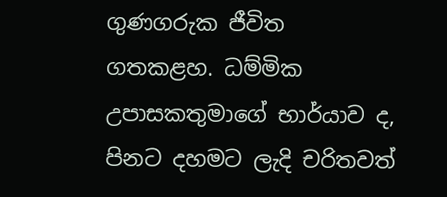ගුණගරුක ජීවිත ගතකළහ. ධම්මික උපාසකතුමාගේ භාර්යාව ද, පිනට දහමට ලැදි චරිතවත්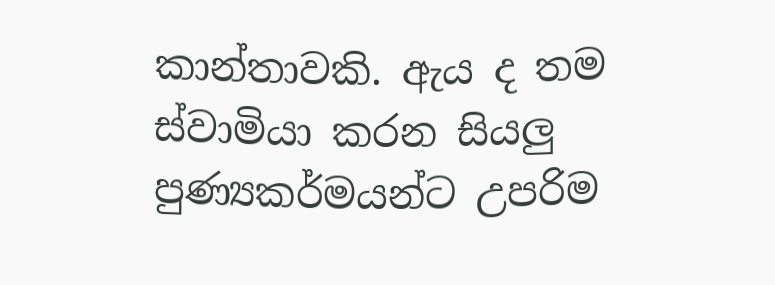කාන්තාවකි. ඇය ද තම ස්වාමියා කරන සියලු පුණ්‍යකර්මයන්ට උපරිම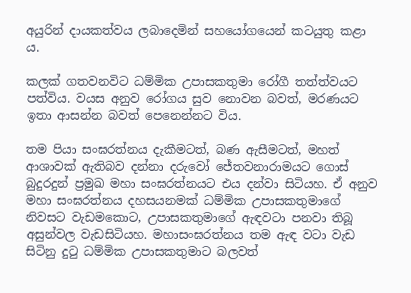අයුරින් දායකත්වය ලබාදෙමින් සහයෝගයෙන් කටයුතු කළා ය.

කලක් ගතවනවිට ධම්මික උපාසකතුමා රෝගී තත්ත්වයට පත්විය. වයස අනුව රෝගය සුව නොවන බවත්, මරණයට ඉතා ආසන්න බවත් පෙනෙන්නට විය.

තම පියා සංඝරත්නය දැකීමටත්, බණ ඇසීමටත්, මහත් ආශාවක් ඇතිබව දන්නා දරුවෝ ජේතවනාරාමයට ගොස් බුදුරදුන් ප්‍රමුඛ මහා සංඝරත්නයට එය දන්වා සිටියහ. ඒ අනුව මහා සංඝරත්නය දහසයනමක් ධම්මික උපාසකතුමාගේ නිවසට වැඩමකොට, උපාසකතුමාගේ ඇඳවටා පනවා තිබූ අසුන්වල වැඩසිටියහ. මහාසංඝරත්නය තම ඇඳ වටා වැඩ සිටිනු දුටු ධම්මික උපාසකතුමාට බලවත්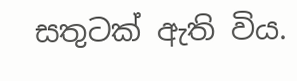සතුටක් ඇති විය.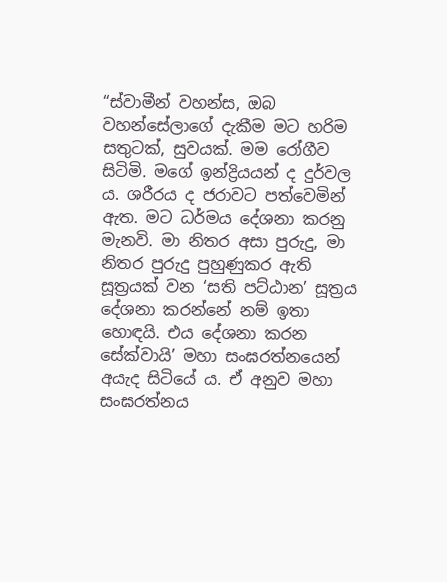“ස්වාමීන් වහන්ස, ඔබ වහන්සේලාගේ දැකීම මට හරිම සතුටක්, සුවයක්. මම රෝගීව සිටිමි. මගේ ඉන්ද්‍රියයන් ද දුර්වල ය. ශරීරය ද ජරාවට පත්වෙමින් ඇත. මට ධර්මය දේශනා කරනු මැනවි. මා නිතර අසා පුරුදු, මා නිතර පුරුදු පුහුණුකර ඇති සූත්‍රයක් වන ‘සති පට්ඨාන’ සූත්‍රය දේශනා කරන්නේ නම් ඉතා හොඳයි. එය දේශනා කරන සේක්වායි’ මහා සංඝරත්නයෙන් අයැද සිටියේ ය. ඒ අනුව මහා සංඝරත්නය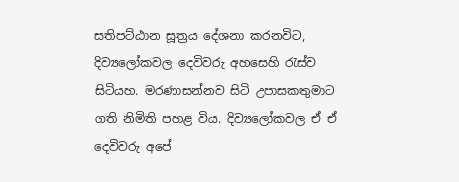සතිපට්ඨාන සූත්‍රය දේශනා කරනවිට, දිව්‍යලෝකවල දෙවිවරු අහසෙහි රැස්ව සිටියහ. මරණාසන්නව සිටි උපාසකතුමාට ගති නිමිති පහළ විය. දිව්‍යලෝකවල ඒ ඒ දෙවිවරු අපේ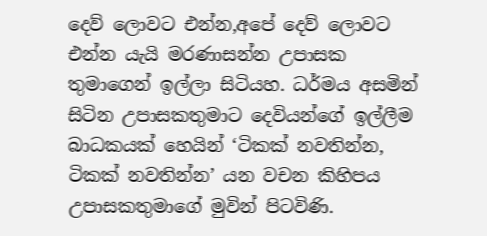දෙව් ලොවට එන්න,අපේ දෙව් ලොවට එන්න යැයි මරණාසන්න උපාසක තුමාගෙන් ඉල්ලා සිටියහ. ධර්මය අසමින් සිටින උපාසකතුමාට දෙවියන්ගේ ඉල්ලීම බාධකයක් හෙයින් ‘ටිකක් නවතින්න, ටිකක් නවතින්න’ යන වචන කිහිපය උපාසකතුමාගේ මුවින් පිටවිණි.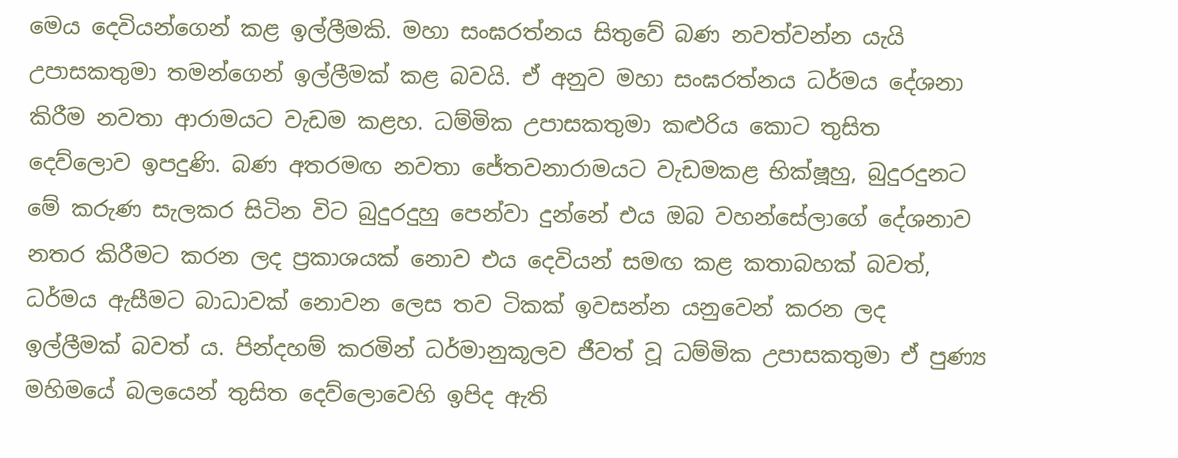මෙය දෙවියන්ගෙන් කළ ඉල්ලීමකි. මහා සංඝරත්නය සිතුවේ බණ නවත්වන්න යැයි උපාසකතුමා තමන්ගෙන් ඉල්ලීමක් කළ බවයි. ඒ අනුව මහා සංඝරත්නය ධර්මය දේශනා කිරීම නවතා ආරාමයට වැඩම කළහ. ධම්මික උපාසකතුමා කළුරිය කොට තුසිත දෙව්ලොව ඉපදුණි. බණ අතරමඟ නවතා ජේතවනාරාමයට වැඩමකළ භික්ෂූහු, බුදුරදුනට මේ කරුණ සැලකර සිටින විට බුදුරදුහු පෙන්වා දුන්නේ එය ඔබ වහන්සේලාගේ දේශනාව නතර කිරීමට කරන ලද ප්‍රකාශයක් නොව එය දෙවියන් සමඟ කළ කතාබහක් බවත්, ධර්මය ඇසීමට බාධාවක් නොවන ලෙස තව ටිකක් ඉවසන්න යනුවෙන් කරන ලද ඉල්ලීමක් බවත් ය. පින්දහම් කරමින් ධර්මානුකූලව ජීවත් වූ ධම්මික උපාසකතුමා ඒ පුණ්‍ය මහිමයේ බලයෙන් තුසිත දෙව්ලොවෙහි ඉපිද ඇති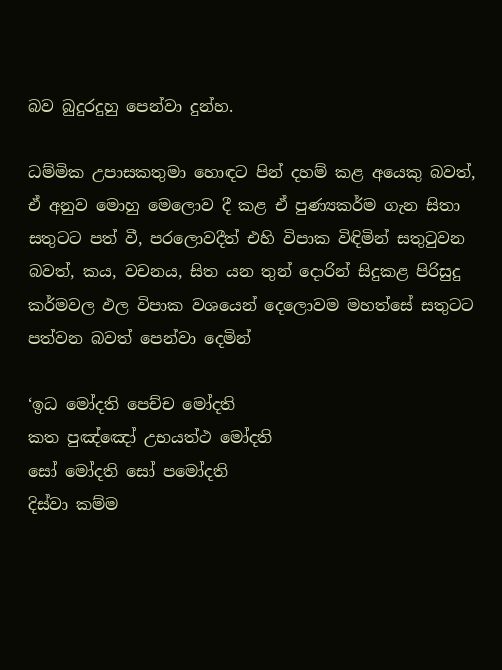බව බුදුරදුහු පෙන්වා දුන්හ.

ධම්මික උපාසකතුමා හොඳට පින් දහම් කළ අයෙකු බවත්, ඒ අනුව මොහු මෙලොව දී කළ ඒ පුණ්‍යකර්ම ගැන සිතා සතුටට පත් වී, පරලොවදීත් එහි විපාක විඳිමින් සතුටුවන බවත්, කය, වචනය, සිත යන තුන් දොරින් සිදුකළ පිරිසුදු කර්මවල ඵල විපාක වශයෙන් දෙලොවම මහත්සේ සතුටට පත්වන බවත් පෙන්වා දෙමින්

‘ඉධ මෝදති පෙච්ච මෝදති
කත පුඤ්ඤෝ උභයත්ථ මෝදති
සෝ මෝදති සෝ පමෝදති
දිස්වා කම්ම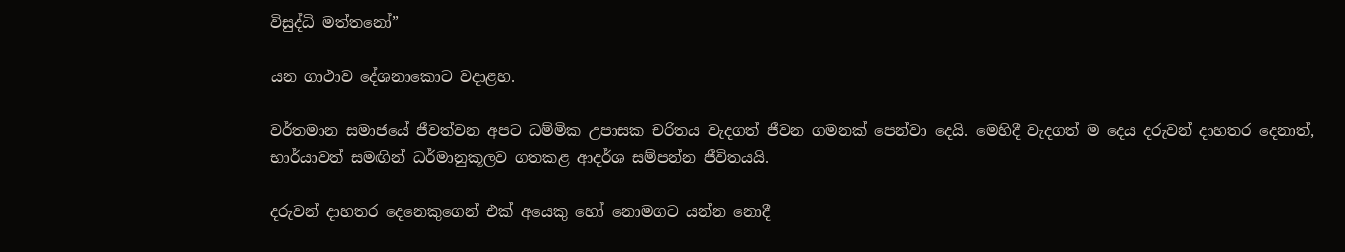විසුද්ධි මත්තනෝ”

යන ගාථාව දේශනාකොට වදාළහ.

වර්තමාන සමාජයේ ජීවත්වන අපට ධම්මික උපාසක චරිතය වැදගත් ජීවන ගමනක් පෙන්වා දෙයි. මෙහිදී වැදගත් ම දෙය දරුවන් දාහතර දෙනාත්, භාර්යාවත් සමඟින් ධර්මානුකූලව ගතකළ ආදර්ශ සම්පන්න ජීවිතයයි.

දරුවන් දාහතර දෙනෙකුගෙන් එක් අයෙකු හෝ නොමගට යන්න නොදී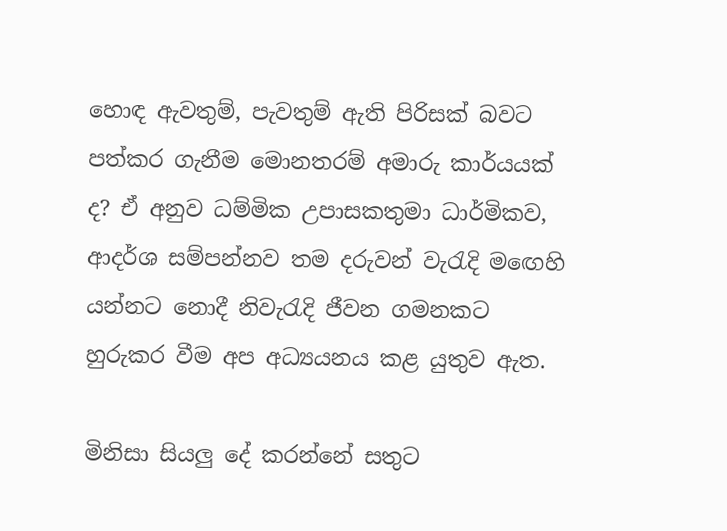හොඳ ඇවතුම්, පැවතුම් ඇති පිරිසක් බවට පත්කර ගැනීම මොනතරම් අමාරු කාර්යයක් ද? ඒ අනුව ධම්මික උපාසකතුමා ධාර්මිකව, ආදර්ශ සම්පන්නව තම දරුවන් වැරැදි මඟෙහි යන්නට නොදී නිවැරැදි ජීවන ගමනකට හුරුකර වීම අප අධ්‍යයනය කළ යුතුව ඇත.

මිනිසා සියලු දේ කරන්නේ සතුට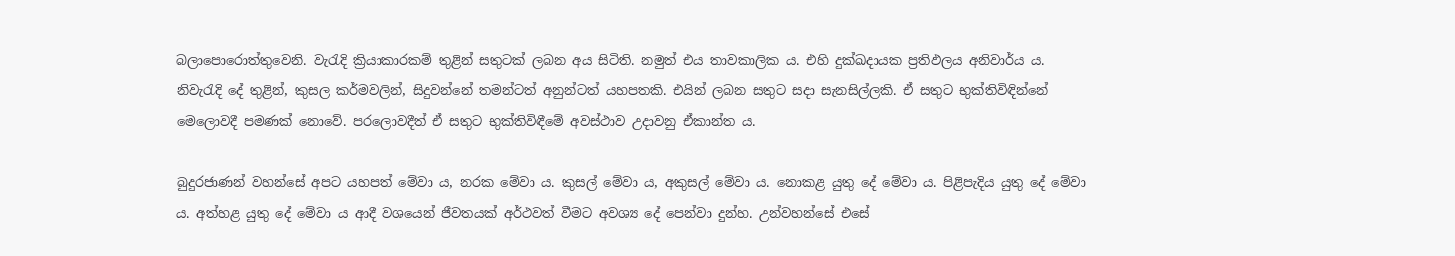බලාපොරොත්තුවෙනි. වැරැදි ක්‍රියාකාරකම් තුළින් සතුටක් ලබන අය සිටිති. නමුත් එය තාවකාලික ය. එහි දුක්ඛදායක ප්‍රතිඵලය අනිවාර්ය ය. නිවැරැදි දේ තුළින්, කුසල කර්මවලින්, සිදුවන්නේ තමන්ටත් අනුන්ටත් යහපතකි. එයින් ලබන සතුට සදා සැනසිල්ලකි. ඒ සතුට භුක්තිවිඳින්නේ මෙලොවදී පමණක් නොවේ. පරලොවදීත් ඒ සතුට භුක්තිවිඳීමේ අවස්ථාව උදාවනු ඒකාන්ත ය.

බුදුරජාණන් වහන්සේ අපට යහපත් මේවා ය, නරක මේවා ය. කුසල් මේවා ය, අකුසල් මේවා ය. නොකළ යුතු දේ මේවා ය. පිළිපැදිය යුතු දේ මේවා ය. අත්හළ යුතු දේ මේවා ය ආදී වශයෙන් ජීවතයක් අර්ථවත් වීමට අවශ්‍ය දේ පෙන්වා දුන්හ. උන්වහන්සේ එසේ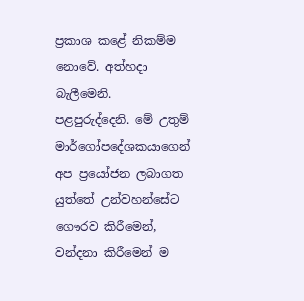ප්‍රකාශ කළේ නිකම්ම නොවේ. අත්හදා බැලීමෙනි. පළපුරුද්දෙනි. මේ උතුම් මාර්ගෝපදේශකයාගෙන් අප ප්‍රයෝජන ලබාගත යුත්තේ උන්වහන්සේට ගෞරව කිරීමෙන්, වන්දනා කිරීමෙන් ම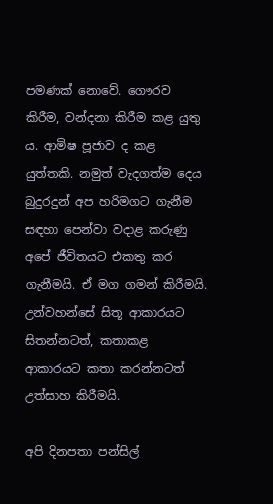පමණක් නොවේ. ගෞරව කිරීම, වන්දනා කිරීම කළ යුතු ය. ආමිෂ පූජාව ද කළ යුත්තකි. නමුත් වැදගත්ම දෙය බුදුරදුන් අප හරිමගට ගැනීම සඳහා පෙන්වා වදාළ කරුණු අපේ ජීවිතයට එකතු කර ගැනීමයි. ඒ මග ගමන් කිරීමයි. උන්වහන්සේ සිතූ ආකාරයට සිතන්නටත්, කතාකළ ආකාරයට කතා කරන්නටත් උත්සාහ කිරීමයි.

අපි දිනපතා පන්සිල්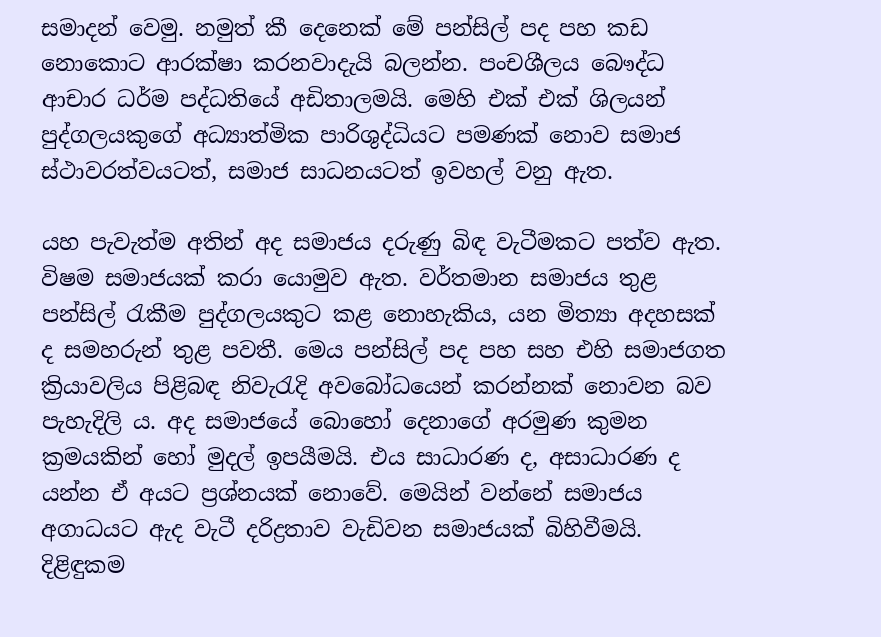සමාදන් වෙමු. නමුත් කී දෙනෙක් මේ පන්සිල් පද පහ කඩ නොකොට ආරක්ෂා කරනවාදැයි බලන්න. පංචශීලය බෞද්ධ ආචාර ධර්ම පද්ධතියේ අඩිතාලමයි. මෙහි එක් එක් ශිලයන් පුද්ගලයකුගේ අධ්‍යාත්මික පාරිශුද්ධියට පමණක් නොව සමාජ ස්ථාවරත්වයටත්, සමාජ සාධනයටත් ඉවහල් වනු ඇත.

යහ පැවැත්ම අතින් අද සමාජය දරුණු බිඳ වැටීමකට පත්ව ඇත. විෂම සමාජයක් කරා යොමුව ඇත. වර්තමාන සමාජය තුළ පන්සිල් රැකීම පුද්ගලයකුට කළ නොහැකිය, යන මිත්‍යා අදහසක් ද සමහරුන් තුළ පවතී. මෙය පන්සිල් පද පහ සහ එහි සමාජගත ක්‍රියාවලිය පිළිබඳ නිවැරැදි අවබෝධයෙන් කරන්නක් නොවන බව පැහැදිලි ය. අද සමාජයේ බොහෝ දෙනාගේ අරමුණ කුමන ක්‍රමයකින් හෝ මුදල් ඉපයීමයි. එය සාධාරණ ද, අසාධාරණ ද යන්න ඒ අයට ප්‍රශ්නයක් නොවේ. මෙයින් වන්නේ සමාජය අගාධයට ඇද වැටී දරිද්‍රතාව වැඩිවන සමාජයක් බිහිවීමයි. දිළිඳුකම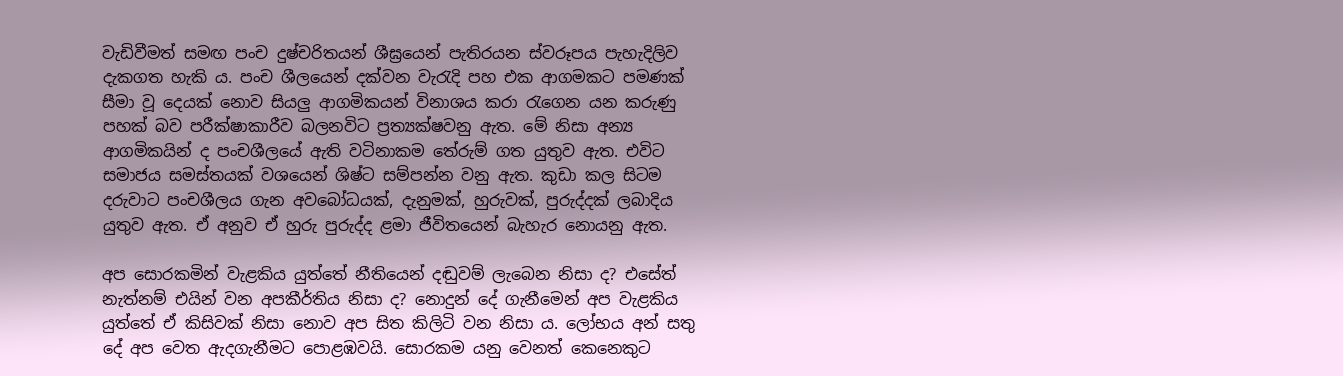වැඩිවීමත් සමඟ පංච දුෂ්චරිතයන් ශීඝ්‍රයෙන් පැතිරයන ස්වරූපය පැහැදිලිව දැකගත හැකි ය. පංච ශීලයෙන් දක්වන වැරැදි පහ එක ආගමකට පමණක් සීමා වූ දෙයක් නොව සියලු ආගමිකයන් විනාශය කරා රැගෙන යන කරුණු පහක් බව පරීක්ෂාකාරීව බලනවිට ප්‍රත්‍යක්ෂවනු ඇත. මේ නිසා අන්‍ය ආගමිකයින් ද පංචශීලයේ ඇති වටිනාකම තේරුම් ගත යුතුව ඇත. එවිට සමාජය සමස්තයක් වශයෙන් ශිෂ්ට සම්පන්න වනු ඇත. කුඩා කල සිටම දරුවාට පංචශීලය ගැන අවබෝධයක්, දැනුමක්, හුරුවක්, පුරුද්දක් ලබාදිය යුතුව ඇත. ඒ අනුව ඒ හුරු පුරුද්ද ළමා ජීවිතයෙන් බැහැර නොයනු ඇත.

අප සොරකමින් වැළකිය යුත්තේ නීතියෙන් දඬුවම් ලැබෙන නිසා ද? එසේත් නැත්නම් එයින් වන අපකීර්තිය නිසා ද? නොදුන් දේ ගැනීමෙන් අප වැළකිය යුත්තේ ඒ කිසිවක් නිසා නොව අප සිත කිලිටි වන නිසා ය. ලෝභය අන් සතු දේ අප වෙත ඇදගැනීමට පොළඹවයි. සොරකම යනු වෙනත් කෙනෙකුට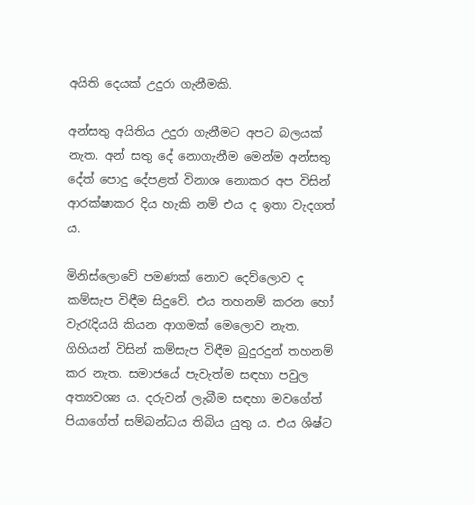අයිති දෙයක් උදුරා ගැනීමකි.

අන්සතු අයිතිය උදුරා ගැනීමට අපට බලයක් නැත. අන් සතු දේ නොගැනීම මෙන්ම අන්සතු දේත් පොදු දේපළත් විනාශ නොකර අප විසින් ආරක්ෂාකර දිය හැකි නම් එය ද ඉතා වැදගත් ය.

මිනිස්ලොවේ පමණක් නොව දෙව්ලොව ද කම්සැප විඳීම සිදුවේ. එය තහනම් කරන හෝ වැරැදියයි කියන ආගමක් මෙලොව නැත. ගිහියන් විසින් කම්සැප විඳීම බුදුරදුන් තහනම් කර නැත. සමාජයේ පැවැත්ම සඳහා පවුල අත්‍යවශ්‍ය ය. දරුවන් ලැබීම සඳහා මවගේත් පියාගේත් සම්බන්ධය තිබිය යුතු ය. එය ශිෂ්ට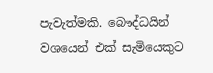පැවැත්මකි. බෞද්ධයින් වශයෙන් එක් සැමියෙකුට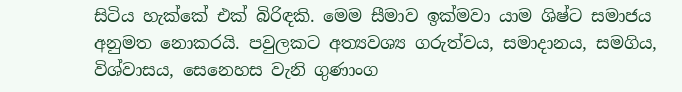සිටිය හැක්කේ එක් බිරිඳකි. මෙම සීමාව ඉක්මවා යාම ශිෂ්ට සමාජය අනුමත නොකරයි. පවුලකට අත්‍යවශ්‍ය ගරුත්වය, සමාදානය, සමගිය, විශ්වාසය, සෙනෙහස වැනි ගුණාංග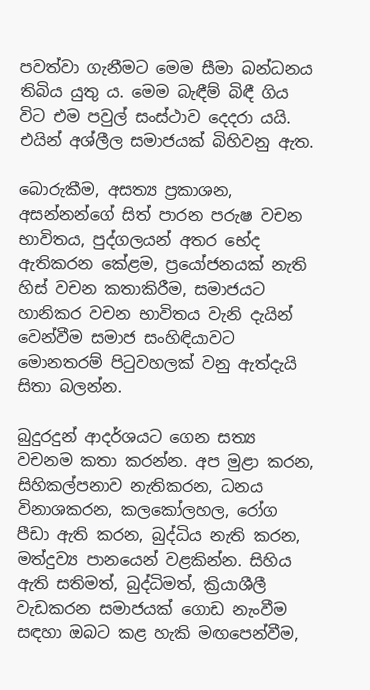පවත්වා ගැනීමට මෙම සීමා බන්ධනය තිබිය යුතු ය. මෙම බැඳීම් බිඳී ගිය විට එම පවුල් සංස්ථාව දෙදරා යයි. එයින් අශ්ලීල සමාජයක් බිහිවනු ඇත.

බොරුකීම, අසත්‍ය ප්‍රකාශන, අසන්නන්ගේ සිත් පාරන පරුෂ වචන භාවිතය, පුද්ගලයන් අතර භේද ඇතිකරන කේළම, ප්‍රයෝජනයක් නැති හිස් වචන කතාකිරීම, සමාජයට හානිකර වචන භාවිතය වැනි දැයින් වෙන්වීම සමාජ සංහිඳියාවට මොනතරම් පිටුවහලක් වනු ඇත්දැයි සිතා බලන්න.

බුදුරදුන් ආදර්ශයට ගෙන සත්‍ය වචනම කතා කරන්න. අප මුළා කරන, සිහිකල්පනාව නැතිකරන, ධනය විනාශකරන, කලකෝලහල, රෝග පීඩා ඇති කරන, බුද්ධිය නැති කරන, මත්දුව්‍ය පානයෙන් වළකින්න. සිහිය ඇති සතිමත්, බුද්ධිමත්, ක්‍රියාශීලී වැඩකරන සමාජයක් ගොඩ නැංවීම සඳහා ඔබට කළ හැකි මඟපෙන්වීම,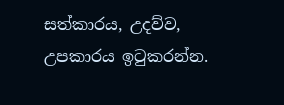සත්කාරය, උදව්ව, උපකාරය ඉටුකරන්න.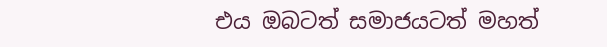එය ඔබටත් සමාජයටත් මහත්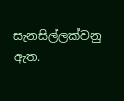සැනසිල්ලක්වනු ඇත.